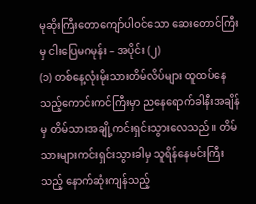မုဆိုးကြီးတောကျော်ပါဝင်သော ဆေးတောင်ကြီးမှ ငါးပြေမဂမုန်း – အပိုင်း (၂)
(၁) တစ်နေ့လုံးမိုးသားတိမ်လိပ်များ ထူထပ်နေသည့်ကောင်းကင်ကြီးမှာ ညနေရောက်ခါနီးအချိန်မှ တိမ်သားအချို့ကင်းရှင်းသွားလေသည်။ တိမ်သားများကင်းရှင်းသွားခါမှ သူရိန်နေမင်းကြီးသည့် နောက်ဆုံးကျန်သည့်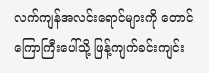လက်ကျန်အလင်းရောင်များကို တောင်ကြောကြီးပေါ်သို့ ဖြန့်ကျက်ခင်းကျင်း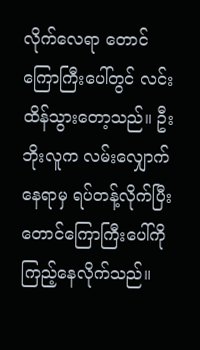လိုက်လေရာ တောင်ကြောကြီးပေါ်တွင် လင်းထိန်သွားတော့သည်။ ဦးဘိုးလူက လမ်းလျှောက်နေရာမှ ရပ်တန့်လိုက်ပြီး တောင်ကြောကြီးပေါ်ကိုကြည့်နေလိုက်သည်။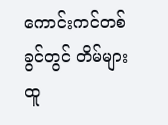ကောင်းကင်တစ်ခွင်တွင် တိမ်များထူ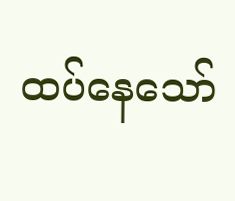ထပ်နေသော်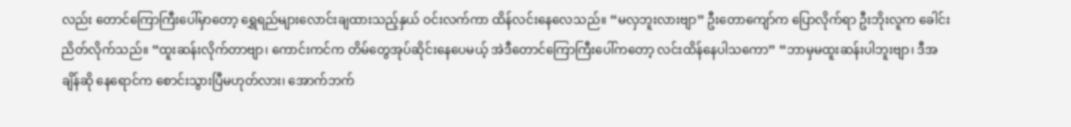လည်း တောင်ကြောကြီးပေါ်မှာတော့ ရွှေရည်များလောင်းချထားသည့်နှယ် ဝင်းလက်ကာ ထိန်လင်းနေလေသည်။ “မလှဘူးလားဗျာ” ဦးတောကျော်က ပြောလိုက်ရာ ဦးဘိုးလူက ခေါင်းညိတ်လိုက်သည်။ “ထူးဆန်းလိုက်တာဗျာ၊ ကောင်းကင်က တိမ်တွေအုပ်ဆိုင်းနေပေမယ့် အဲဒီတောင်ကြောကြီးပေါ်ကတော့ လင်းထိန်နေပါသကော” “ဘာမှမထူးဆန်းပါဘူးဗျာ၊ ဒီအချိန်ဆို နေရောင်က စောင်းသွားပြီမဟုတ်လား၊ အောက်ဘက်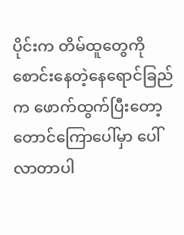ပိုင်းက တိမ်ထူတွေကို စောင်းနေတဲ့နေရောင်ခြည်က ဖောက်ထွက်ပြီးတော့ တောင်ကြောပေါ်မှာ ပေါ်လာတာပါ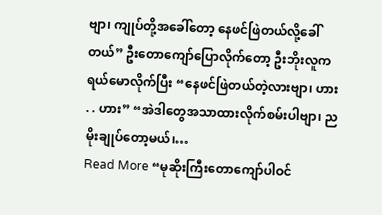ဗျာ၊ ကျုပ်တို့အခေါ်တော့ နေဖင်ဖြဲတယ်လို့ခေါ်တယ်” ဦးတောကျော်ပြောလိုက်တော့ ဦးဘိုးလူက ရယ်မောလိုက်ပြီး “နေဖင်ဖြဲတယ်တဲ့လားဗျာ၊ ဟား . . ဟား” “အဲဒါတွေအသာထားလိုက်စမ်းပါဗျာ၊ ညမိုးချုပ်တော့မယ်၊…
Read More “မုဆိုးကြီးတောကျော်ပါဝင်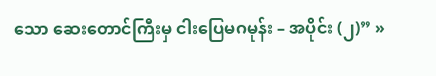သော ဆေးတောင်ကြီးမှ ငါးပြေမဂမုန်း – အပိုင်း (၂)” »